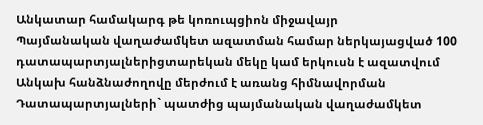Անկատար համակարգ թե կոռուպցիոն միջավայր
Պայմանական վաղաժամկետ ազատման համար ներկայացված 100 դատապարտյալներիցտարեկան մեկը կամ երկուսն է ազատվում
Անկախ հանձնաժողովը մերժում է առանց հիմնավորման
Դատապարտյալների` պատժից պայմանական վաղաժամկետ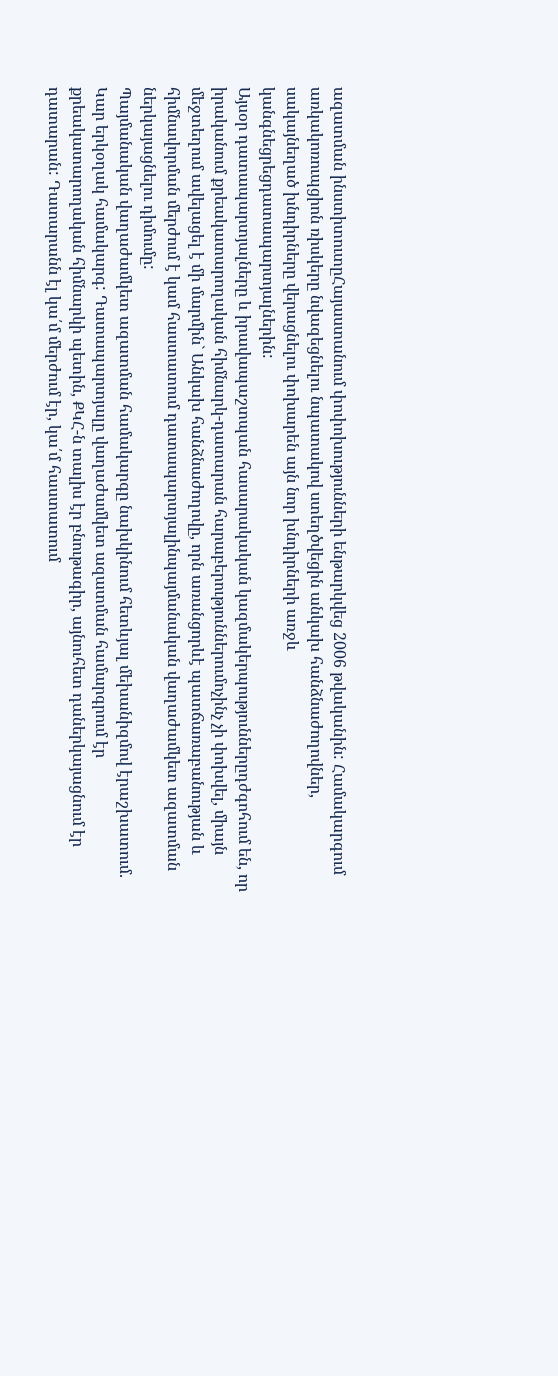ազատման ինստիտուտըՀայաստանում փոփոխությունների ենթարկվեց 2006 թվականին: Համակարգում առկակոռուպցիոն ռիսկերը նվազեցնելու նպատակով ստեղծվեցին անկախ հանձնաժողովներ, սակայնեղած խնդիրները վերացնելու փոխարեն այն նոր խնդիրների առջև կանգնեցրեցդատապարտյալներին:
Այսօր դատապարտյալները և իրավապաշտպան հասարակական կազմակերպություններըդժգոհում են, որ իրականում քրեակատարողական հիմնարկ-դատարան հարաբերություններումոչինչ չի փոխվել, միայն մեջտեղում ավելացել է մի մարմին` Անկախ հանձնաժողովը, որն առանցորևէ պատճառաբանության և հիմնավորման մերժում է կամ հաստատում դատապարտյալինպայմանական վաղաժամկետ ազատման ներկայացնելու դիմումը:
Պայմանական վաղաժամկետ ազատման համակարգը նախկինում հետևյալ մեխանիզմով էրաշխատում. Կար երկօղակ համակարգ: Դատապարտյալը վաղաժամկետ ազատման համարգրում էր քրեակատարողական հիմնարկի պետին, ՔԿՀ-ն տալիս էր բնութագիր, այնուհետ դաներկայացնում էր դատարան: Դատարանն էլ կա՛մ մերժում էր, կա՛մ հաստատում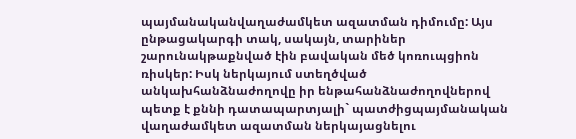պայմանականվաղաժամկետ ազատման դիմումը: Այս ընթացակարգի տակ, սակայն, տարիներ շարունակթաքնված էին բավական մեծ կոռուպցիոն ռիսկեր: Իսկ ներկայում ստեղծված անկախհանձնաժողովը իր ենթահանձնաժողովներով պետք է քննի դատապարտյալի` պատժիցպայմանական վաղաժամկետ ազատման ներկայացնելու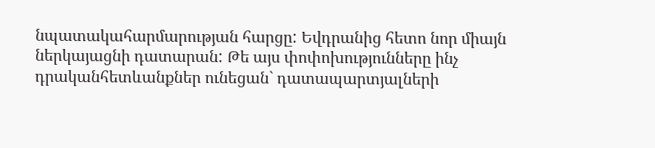նպատակահարմարության հարցը: Եվդրանից հետո նոր միայն ներկայացնի դատարան: Թե այս փոփոխությունները ինչ դրականհետևանքներ ունեցան` դատապարտյալների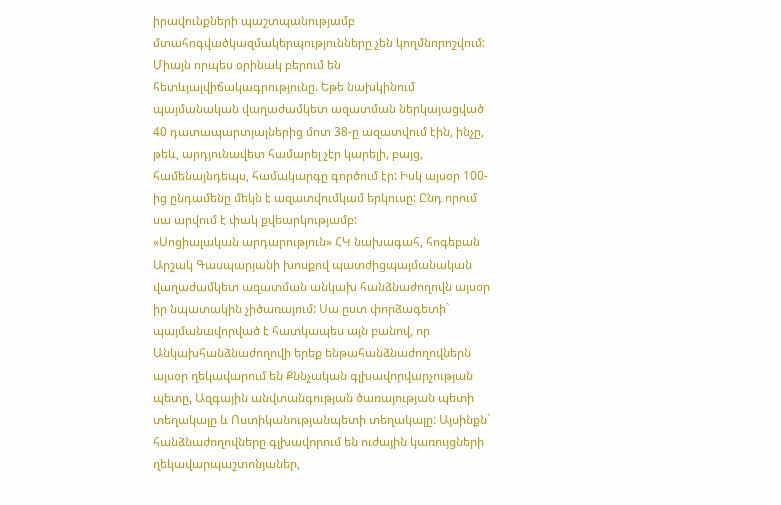իրավունքների պաշտպանությամբ մտահոգվածկազմակերպությունները չեն կողմնորոշվում: Միայն որպես օրինակ բերում են հետևյալվիճակագրությունը. Եթե նախկինում պայմանական վաղաժամկետ ազատման ներկայացված 40 դատապարտյալներից մոտ 38-ը ազատվում էին, ինչը, թեև, արդյունավետ համարել չէր կարելի, բայց, համենայնդեպս, համակարգը գործում էր: Իսկ այսօր 100-ից ընդամենը մեկն է ազատվումկամ երկուսը: Ընդ որում սա արվում է փակ քվեարկությամբ:
«Սոցիալական արդարություն» ՀԿ նախագահ, հոգեբան Արշակ Գասպարյանի խոսքով պատժիցպայմանական վաղաժամկետ ազատման անկախ հանձնաժողովն այսօր իր նպատակին չիծառայում: Սա ըստ փորձագետի` պայմանավորված է հատկապես այն բանով, որ Անկախհանձնաժողովի երեք ենթահանձնաժողովներն այսօր ղեկավարում են Քննչական գլխավորվարչության պետը, Ազգային անվտանգության ծառայության պետի տեղակալը և Ոստիկանությանպետի տեղակալը: Այսինքն` հանձնաժողովները գլխավորում են ուժային կառույցների ղեկավարպաշտոնյաներ,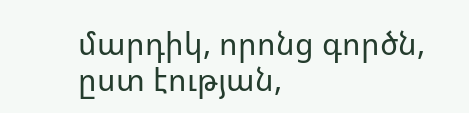մարդիկ, որոնց գործն, ըստ էության,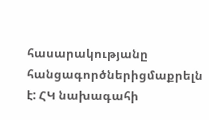հասարակությանը հանցագործներիցմաքրելն է: ՀԿ նախագահի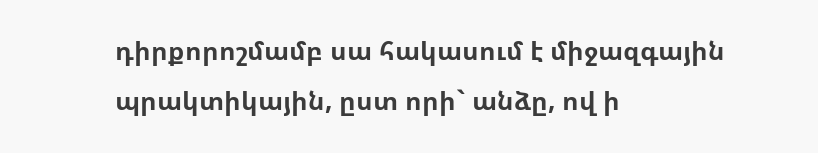դիրքորոշմամբ սա հակասում է միջազգային պրակտիկային, ըստ որի` անձը, ով ի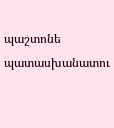պաշտոնե պատասխանատու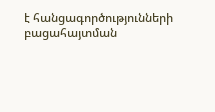է հանցագործությունների բացահայտման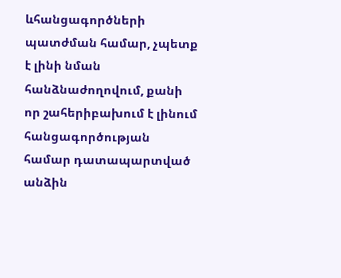ևհանցագործների պատժման համար, չպետք է լինի նման հանձնաժողովում, քանի որ շահերիբախում է լինում հանցագործության համար դատապարտված անձին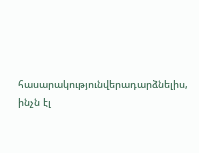հասարակությունվերադարձնելիս, ինչն էլ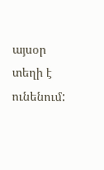այսօր տեղի է ունենում: